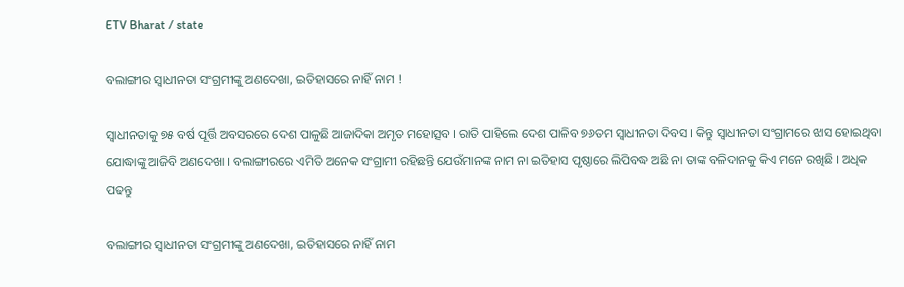ETV Bharat / state

ବଲାଙ୍ଗୀର ସ୍ବାଧୀନତା ସଂଗ୍ରମୀଙ୍କୁ ଅଣଦେଖା, ଇତିହାସରେ ନାହିଁ ନାମ !

ସ୍ବାଧୀନତାକୁ ୭୫ ବର୍ଷ ପୂର୍ତ୍ତି ଅବସରରେ ଦେଶ ପାଳୁଛି ଆଜାଦିକା ଅମୃତ ମହୋତ୍ସବ । ରାତି ପାହିଲେ ଦେଶ ପାଳିବ ୭୬ତମ ସ୍ବାଧୀନତା ଦିବସ । କିନ୍ତୁ ସ୍ବାଧୀନତା ସଂଗ୍ରାମରେ ଝାସ ହୋଇଥିବା ଯୋଦ୍ଧାଙ୍କୁ ଆଜିବି ଅଣଦେଖା । ବଲାଙ୍ଗୀରରେ ଏମିତି ଅନେକ ସଂଗ୍ରାମୀ ରହିଛନ୍ତି ଯେଉଁମାନଙ୍କ ନାମ ନା ଇତିହାସ ପୃଷ୍ଠାରେ ଲିପିବଦ୍ଧ ଅଛି ନା ତାଙ୍କ ବଳିଦାନକୁ କିଏ ମନେ ରଖିଛି । ଅଧିକ ପଢନ୍ତୁ

ବଲାଙ୍ଗୀର ସ୍ବାଧୀନତା ସଂଗ୍ରମୀଙ୍କୁ ଅଣଦେଖା, ଇତିହାସରେ ନାହିଁ ନାମ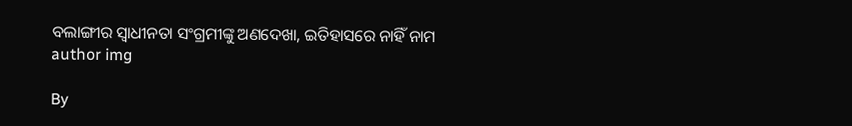ବଲାଙ୍ଗୀର ସ୍ବାଧୀନତା ସଂଗ୍ରମୀଙ୍କୁ ଅଣଦେଖା, ଇତିହାସରେ ନାହିଁ ନାମ
author img

By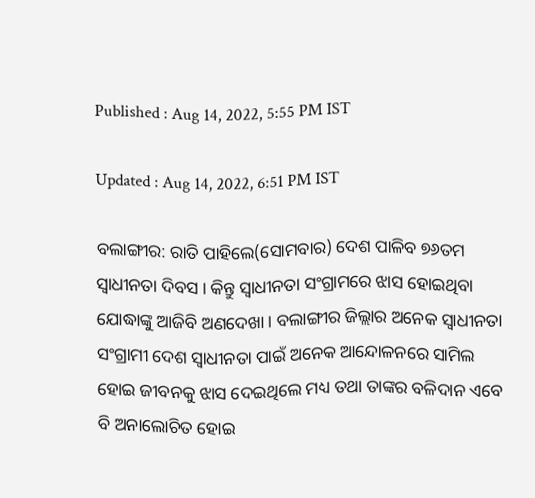Published : Aug 14, 2022, 5:55 PM IST

Updated : Aug 14, 2022, 6:51 PM IST

ବଲାଙ୍ଗୀର: ରାତି ପାହିଲେ(ସୋମବାର) ଦେଶ ପାଳିବ ୭୬ତମ ସ୍ବାଧୀନତା ଦିବସ । କିନ୍ତୁ ସ୍ବାଧୀନତା ସଂଗ୍ରାମରେ ଝାସ ହୋଇଥିବା ଯୋଦ୍ଧାଙ୍କୁ ଆଜିବି ଅଣଦେଖା । ବଲାଙ୍ଗୀର ଜିଲ୍ଲାର ଅନେକ ସ୍ଵାଧୀନତା ସଂଗ୍ରାମୀ ଦେଶ ସ୍ବାଧୀନତା ପାଇଁ ଅନେକ ଆନ୍ଦୋଳନରେ ସାମିଲ ହୋଇ ଜୀବନକୁ ଝାସ ଦେଇଥିଲେ ମଧ୍ୟ ତଥା ତାଙ୍କର ବଳିଦାନ ଏବେ ବି ଅନାଲୋଚିତ ହୋଇ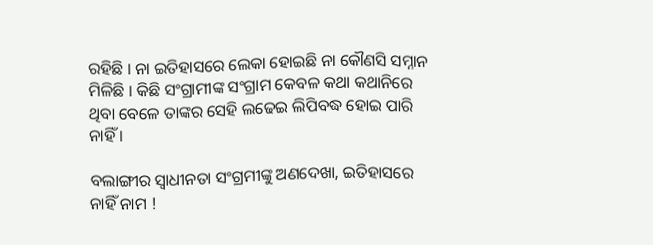ରହିଛି । ନା ଇତିହାସରେ ଲେକା ହୋଇଛି ନା କୌଣସି ସମ୍ନାନ ମିଳିଛି । କିଛି ସଂଗ୍ରାମୀଙ୍କ ସଂଗ୍ରାମ କେବଳ କଥା କଥାନିରେ ଥିବା ବେଳେ ତାଙ୍କର ସେହି ଲଢେଇ ଲିପିବଦ୍ଧ ହୋଇ ପାରି ନାହିଁ ।

ବଲାଙ୍ଗୀର ସ୍ବାଧୀନତା ସଂଗ୍ରମୀଙ୍କୁ ଅଣଦେଖା, ଇତିହାସରେ ନାହିଁ ନାମ !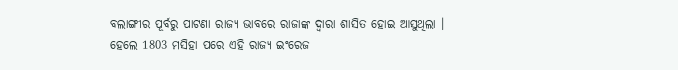ବଲାଙ୍ଗୀର ପୂର୍ବରୁ ପାଟଣା ରାଜ୍ୟ ଭାବରେ ରାଜାଙ୍କ ଦ୍ଵାରା ଶାସିତ ହୋଇ ଆସୁଥିଲା । ହେଲେ 1803 ମସିହା ପରେ ଏହି ରାଜ୍ୟ ଇଂରେଜ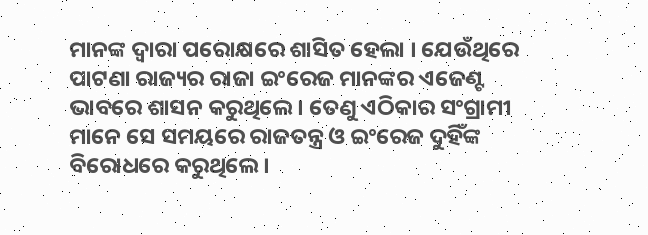ମାନଙ୍କ ଦ୍ବାରା ପରୋକ୍ଷରେ ଶାସିତ ହେଲା । ଯେଉଁଥିରେ ପାଟଣା ରାଜ୍ୟର ରାଜା ଇଂରେଜ ମାନଙ୍କର ଏଜେଣ୍ଟ ଭାବରେ ଶାସନ କରୁଥିଲେ । ତେଣୁ ଏଠିକାର ସଂଗ୍ରାମୀ ମାନେ ସେ ସମୟରେ ରାଜତନ୍ତ୍ର ଓ ଇଂରେଜ ଦୁହିଁଙ୍କ ବିରୋଧରେ କରୁଥିଲେ ।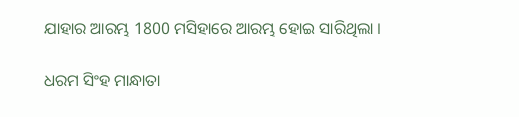ଯାହାର ଆରମ୍ଭ 1800 ମସିହାରେ ଆରମ୍ଭ ହୋଇ ସାରିଥିଲା ।

ଧରମ ସିଂହ ମାନ୍ଧାତା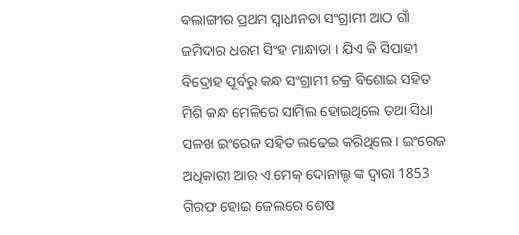ବଲାଙ୍ଗୀର ପ୍ରଥମ ସ୍ଵାଧୀନତା ସଂଗ୍ରାମୀ ଆଠ ଗାଁ ଜମିଦାର ଧରମ ସିଂହ ମାନ୍ଧାତା । ଯିଏ କି ସିପାହୀ ବିଦ୍ରୋହ ପୂର୍ବରୁ କନ୍ଧ ସଂଗ୍ରାମୀ ଚକ୍ର ବିଶୋଇ ସହିତ ମିଶି କନ୍ଧ ମେଳିରେ ସାମିଲ ହୋଇଥିଲେ ତଥା ସିଧା ସଳଖ ଇଂରେଜ ସହିତ ଲଢେଇ କରିଥିଲେ । ଇଂରେଜ ଅଧିକାରୀ ଆର ଏ ମେକ୍ ଦୋନାଲ୍ଡ ଙ୍କ ଦ୍ଵାରା 1853 ଗିରଫ ହୋଇ ଜେଲରେ ଶେଷ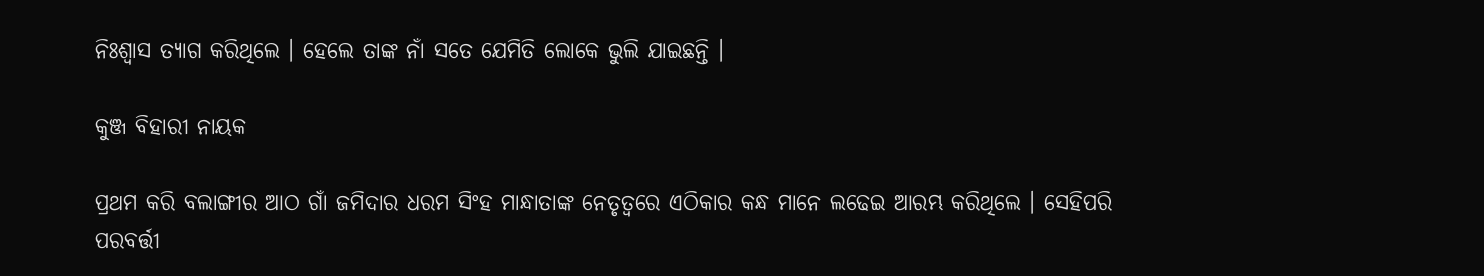ନିଃଶ୍ୱାସ ତ୍ୟାଗ କରିଥିଲେ । ହେଲେ ତାଙ୍କ ନାଁ ସତେ ଯେମିତି ଲୋକେ ଭୁଲି ଯାଇଛନ୍ତି ।

କୁଞ୍ଜ ବିହାରୀ ନାୟକ

ପ୍ରଥମ କରି ବଲାଙ୍ଗୀର ଆଠ ଗାଁ ଜମିଦାର ଧରମ ସିଂହ ମାନ୍ଧାତାଙ୍କ ନେତୃତ୍ୱରେ ଏଠିକାର କନ୍ଧ ମାନେ ଲଢେଇ ଆରମ୍ଭ କରିଥିଲେ । ସେହିପରି ପରବର୍ତ୍ତୀ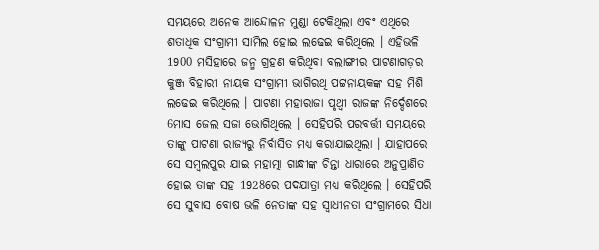ସମୟରେ ଅନେକ ଆନ୍ଦୋଳନ ମୁଣ୍ଡା ଟେକିଥିଲା ଏବଂ ଏଥିରେ ଶତାଧିକ ସଂଗ୍ରାମୀ ସାମିଲ ହୋଇ ଲଢେଇ କରିଥିଲେ । ଏହିଭଳି 1900 ମସିହାରେ ଜନ୍ମ ଗ୍ରହଣ କରିଥିବା ବଲାଙ୍ଗୀର ପାଟଣାଗଡ଼ର କୁଞ୍ଜ ବିହାରୀ ନାୟକ ସଂଗ୍ରାମୀ ଭାଗିରଥି ପଟ୍ଟନାୟକଙ୍କ ସହ ମିଶି ଲଢେଇ କରିଥିଲେ । ପାଟଣା ମହାରାଜା ପୃଥ୍ବୀ ରାଜଙ୍କ ନିର୍ଦ୍ଦେଶରେ 6ମାସ ଜେଲ ସଜା ଭୋଗିଥିଲେ । ସେହିପରି ପରବର୍ତ୍ତୀ ସମୟରେ ତାଙ୍କୁ ପାଟଣା ରାଜ୍ୟରୁ ନିର୍ବାସିତ ମଧ୍ୟ କରାଯାଇଥିଲା । ଯାହାପରେ ସେ ସମ୍ବଲପୁର ଯାଇ ମହାତ୍ମା ଗାନ୍ଧୀଙ୍କ ଚିନ୍ତା ଧାରାରେ ଅନୁପ୍ରାଣିତ ହୋଇ ତାଙ୍କ ସହ 1928ରେ ପଦଯାତ୍ରା ମଧ୍ୟ କରିଥିଲେ । ସେହିପରି ସେ ସୁବାସ ବୋଷ ଭଳି ନେତାଙ୍କ ସହ ସ୍ଵାଧୀନତା ସଂଗ୍ରାମରେ ସିଧା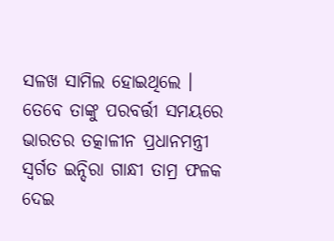ସଳଖ ସାମିଲ ହୋଇଥିଲେ । ତେବେ ତାଙ୍କୁ ପରବର୍ତ୍ତୀ ସମୟରେ ଭାରତର ତତ୍କାଳୀନ ପ୍ରଧାନମନ୍ତ୍ରୀ ସ୍ବର୍ଗତ ଇନ୍ଦିରା ଗାନ୍ଧୀ ତାମ୍ର ଫଳକ ଦେଇ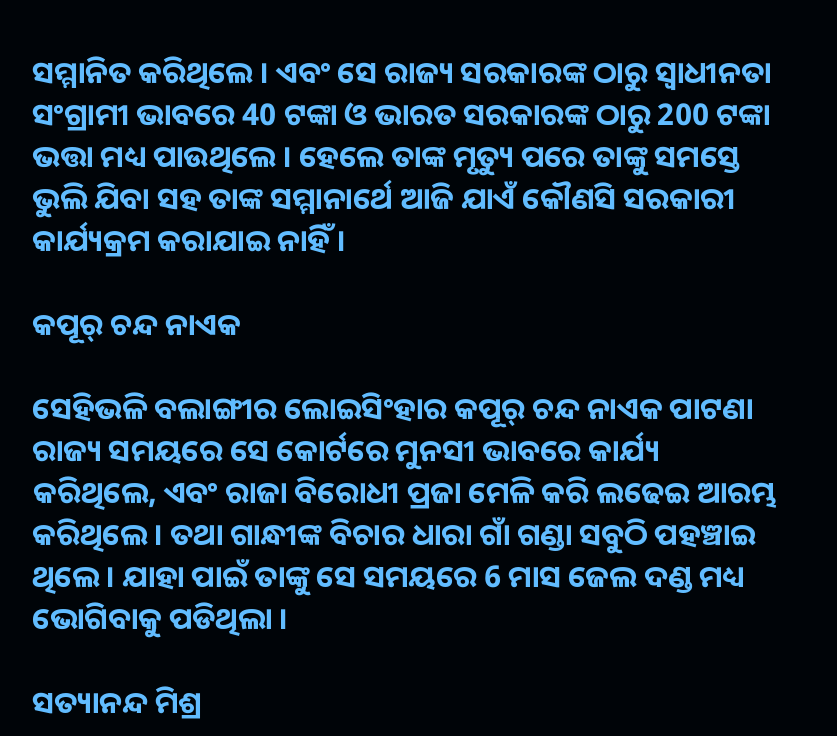ସମ୍ମାନିତ କରିଥିଲେ । ଏବଂ ସେ ରାଜ୍ୟ ସରକାରଙ୍କ ଠାରୁ ସ୍ଵାଧୀନତା ସଂଗ୍ରାମୀ ଭାବରେ 40 ଟଙ୍କା ଓ ଭାରତ ସରକାରଙ୍କ ଠାରୁ 200 ଟଙ୍କା ଭତ୍ତା ମଧ୍ୟ ପାଉଥିଲେ । ହେଲେ ତାଙ୍କ ମୃତ୍ୟୁ ପରେ ତାଙ୍କୁ ସମସ୍ତେ ଭୁଲି ଯିବା ସହ ତାଙ୍କ ସମ୍ମାନାର୍ଥେ ଆଜି ଯାଏଁ କୌଣସି ସରକାରୀ କାର୍ଯ୍ୟକ୍ରମ କରାଯାଇ ନାହିଁ ।

କପୂର୍ ଚନ୍ଦ ନାଏକ

ସେହିଭଳି ବଲାଙ୍ଗୀର ଲୋଇସିଂହାର କପୂର୍ ଚନ୍ଦ ନାଏକ ପାଟଣା ରାଜ୍ୟ ସମୟରେ ସେ କୋର୍ଟରେ ମୁନସୀ ଭାବରେ କାର୍ଯ୍ୟ କରିଥିଲେ, ଏବଂ ରାଜା ବିରୋଧୀ ପ୍ରଜା ମେଳି କରି ଲଢେଇ ଆରମ୍ଭ କରିଥିଲେ । ତଥା ଗାନ୍ଧୀଙ୍କ ବିଚାର ଧାରା ଗାଁ ଗଣ୍ଡା ସବୁଠି ପହଞ୍ଚାଇ ଥିଲେ । ଯାହା ପାଇଁ ତାଙ୍କୁ ସେ ସମୟରେ 6 ମାସ ଜେଲ ଦଣ୍ଡ ମଧ୍ୟ ଭୋଗିବାକୁ ପଡିଥିଲା ।

ସତ୍ୟାନନ୍ଦ ମିଶ୍ର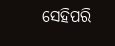ସେହିପରି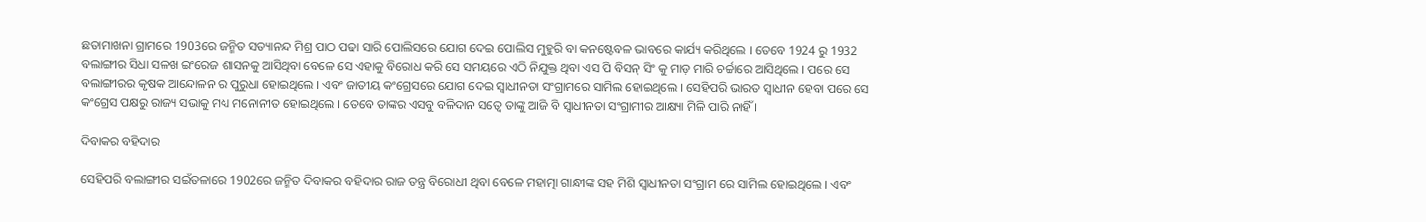ଛତାମାଖନା ଗ୍ରାମରେ 1903ରେ ଜନ୍ମିତ ସତ୍ୟାନନ୍ଦ ମିଶ୍ର ପାଠ ପଢା ସାରି ପୋଲିସରେ ଯୋଗ ଦେଇ ପୋଲିସ ମୁହୁରି ବା କନଷ୍ଟେବଳ ଭାବରେ କାର୍ଯ୍ୟ କରିଥିଲେ । ତେବେ 1924 ରୁ 1932 ବଲାଙ୍ଗୀର ସିଧା ସଳଖ ଇଂରେଜ ଶାସନକୁ ଆସିଥିବା ବେଳେ ସେ ଏହାକୁ ବିରୋଧ କରି ସେ ସମୟରେ ଏଠି ନିଯୁକ୍ତ ଥିବା ଏସ ପି ବିସନ୍ ସିଂ କୁ ମାଡ଼ ମାରି ଚର୍ଚ୍ଚାରେ ଆସିଥିଲେ । ପରେ ସେ ବଲାଙ୍ଗୀରର କୃଷକ ଆନ୍ଦୋଳନ ର ପୁରୁଧା ହୋଇଥିଲେ । ଏବଂ ଜାତୀୟ କଂଗ୍ରେସରେ ଯୋଗ ଦେଇ ସ୍ଵାଧୀନତା ସଂଗ୍ରାମରେ ସାମିଲ ହୋଇଥିଲେ । ସେହିପରି ଭାରତ ସ୍ୱାଧୀନ ହେବା ପରେ ସେ କଂଗ୍ରେସ ପକ୍ଷରୁ ରାଜ୍ୟ ସଭାକୁ ମଧ୍ୟ ମନୋନୀତ ହୋଇଥିଲେ । ତେବେ ତାଙ୍କର ଏସବୁ ବଳିଦାନ ସତ୍ବେ ତାଙ୍କୁ ଆଜି ବି ସ୍ଵାଧୀନତା ସଂଗ୍ରାମୀର ଆକ୍ଷ୍ୟା ମିଳି ପାରି ନାହିଁ ।

ଦିବାକର ବହିଦାର

ସେହିପରି ବଲାଙ୍ଗୀର ସଇଁତଳାରେ 1902ରେ ଜନ୍ମିତ ଦିବାକର ବହିଦାର ରାଜ ତନ୍ତ୍ର ବିରୋଧୀ ଥିବା ବେଳେ ମହାତ୍ମା ଗାନ୍ଧୀଙ୍କ ସହ ମିଶି ସ୍ଵାଧୀନତା ସଂଗ୍ରାମ ରେ ସାମିଲ ହୋଇଥିଲେ । ଏବଂ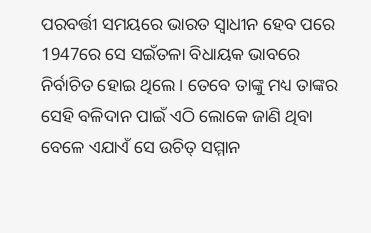ପରବର୍ତ୍ତୀ ସମୟରେ ଭାରତ ସ୍ଵାଧୀନ ହେବ ପରେ 1947ରେ ସେ ସଇଁତଳା ବିଧାୟକ ଭାବରେ ନିର୍ବାଚିତ ହୋଇ ଥିଲେ । ତେବେ ତାଙ୍କୁ ମଧ୍ୟ ତାଙ୍କର ସେହି ବଳିଦାନ ପାଇଁ ଏଠି ଲୋକେ ଜାଣି ଥିବା ବେଳେ ଏଯାଏଁ ସେ ଉଚିତ୍ ସମ୍ମାନ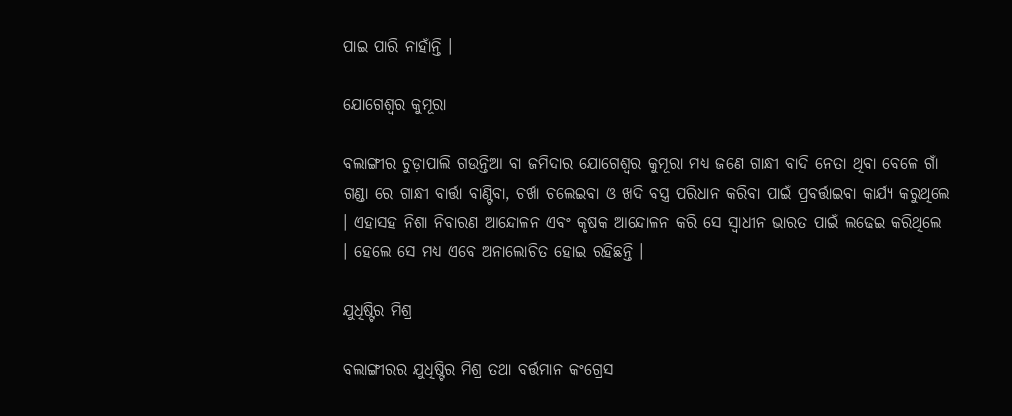ପାଇ ପାରି ନାହାଁନ୍ତି ।

ଯୋଗେଶ୍ୱର କୁମୂରା

ବଲାଙ୍ଗୀର ଚୁଡ଼ାପାଲି ଗଉନ୍ତିଆ ବା ଜମିଦାର ଯୋଗେଶ୍ୱର କୁମୂରା ମଧ୍ୟ ଜଣେ ଗାନ୍ଧୀ ବାଦି ନେତା ଥିବା ବେଳେ ଗାଁ ଗଣ୍ଡା ରେ ଗାନ୍ଧୀ ବାର୍ତ୍ତା ବାଣ୍ଟିବା, ଚର୍ଖା ଚଲେଇବା ଓ ଖଦି ବସ୍ତ୍ର ପରିଧାନ କରିବା ପାଇଁ ପ୍ରବର୍ତ୍ତାଇବା କାର୍ଯ୍ୟ କରୁଥିଲେ । ଏହାସହ ନିଶା ନିବାରଣ ଆନ୍ଦୋଳନ ଏବଂ କୃଷକ ଆନ୍ଦୋଳନ କରି ସେ ସ୍ଵାଧୀନ ଭାରତ ପାଇଁ ଲଢେଇ କରିଥିଲେ । ହେଲେ ସେ ମଧ୍ୟ ଏବେ ଅନାଲୋଚିତ ହୋଇ ରହିଛନ୍ତି ।

ଯୁଧିଷ୍ଟିର ମିଶ୍ର

ବଲାଙ୍ଗୀରର ଯୁଧିଷ୍ଟିର ମିଶ୍ର ତଥା ବର୍ତ୍ତମାନ କଂଗ୍ରେସ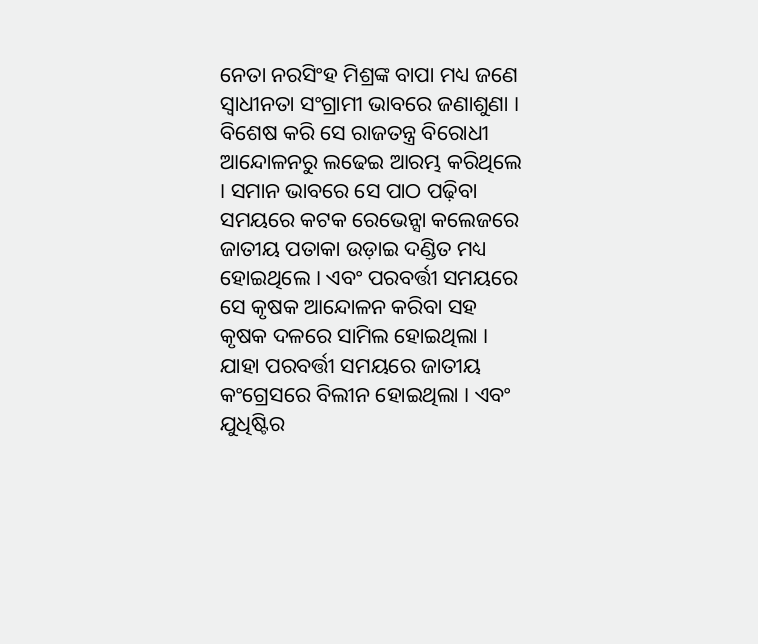ନେତା ନରସିଂହ ମିଶ୍ରଙ୍କ ବାପା ମଧ୍ୟ ଜଣେ ସ୍ୱାଧୀନତା ସଂଗ୍ରାମୀ ଭାବରେ ଜଣାଶୁଣା । ବିଶେଷ କରି ସେ ରାଜତନ୍ତ୍ର ବିରୋଧୀ ଆନ୍ଦୋଳନରୁ ଲଢେଇ ଆରମ୍ଭ କରିଥିଲେ । ସମାନ ଭାବରେ ସେ ପାଠ ପଢ଼ିବା ସମୟରେ କଟକ ରେଭେନ୍ସା କଲେଜରେ ଜାତୀୟ ପତାକା ଉଡ଼ାଇ ଦଣ୍ଡିତ ମଧ୍ୟ ହୋଇଥିଲେ । ଏବଂ ପରବର୍ତ୍ତୀ ସମୟରେ ସେ କୃଷକ ଆନ୍ଦୋଳନ କରିବା ସହ କୃଷକ ଦଳରେ ସାମିଲ ହୋଇଥିଲା । ଯାହା ପରବର୍ତ୍ତୀ ସମୟରେ ଜାତୀୟ କଂଗ୍ରେସରେ ବିଲୀନ ହୋଇଥିଲା । ଏବଂ ଯୁଧିଷ୍ଟିର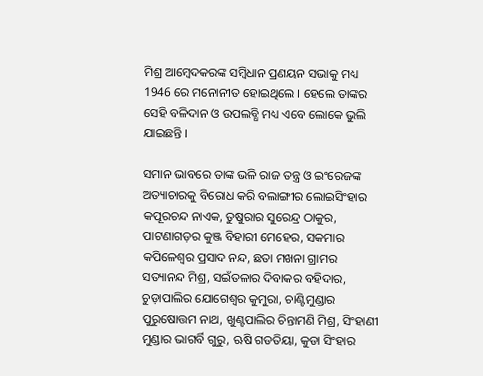ମିଶ୍ର ଆମ୍ବେଦକରଙ୍କ ସମ୍ବିଧାନ ପ୍ରଣୟନ ସଭାକୁ ମଧ୍ୟ 1946 ରେ ମନୋନୀତ ହୋଇଥିଲେ । ହେଲେ ତାଙ୍କର ସେହି ବଳିଦାନ ଓ ଉପଲବ୍ଧି ମଧ୍ୟ ଏବେ ଲୋକେ ଭୁଲି ଯାଇଛନ୍ତି ।

ସମାନ ଭାବରେ ତାଙ୍କ ଭଳି ରାଜ ତନ୍ତ୍ର ଓ ଇଂରେଜଙ୍କ ଅତ୍ୟାଚାରକୁ ବିରୋଧ କରି ବଲାଙ୍ଗୀର ଲୋଇସିଂହାର କପୂରଚନ୍ଦ ନାଏକ, ତୁଷୁରାର ସୁରେନ୍ଦ୍ର ଠାକୁର, ପାଟଣାଗଡ଼ର କୁଞ୍ଜ ବିହାରୀ ମେହେର, ସକମାର କପିଳେଶ୍ୱର ପ୍ରସାଦ ନନ୍ଦ, ଛତା ମଖନା ଗ୍ରାମର ସତ୍ୟାନନ୍ଦ ମିଶ୍ର, ସଇଁତଳାର ଦିବାକର ବହିଦାର, ଚୁଡ଼ାପାଲିର ଯୋଗେଶ୍ୱର କୁମୁରା, ଚାଣ୍ଟିମୁଣ୍ଡାର ପୁରୁଷୋତ୍ତମ ନାଥ, ଖୁଣ୍ଟପାଲିର ଚିନ୍ତାମଣି ମିଶ୍ର, ସିଂହାଣୀ ମୁଣ୍ଡାର ଭାଗର୍ବି ଗୁରୁ, ଋଷି ଗଡତିୟା, କୁଡା ସିଂହାର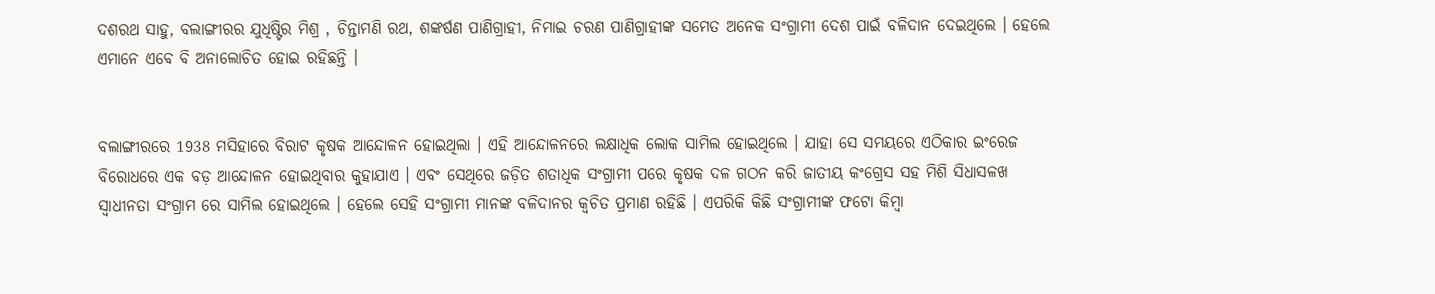ଦଶରଥ ସାହୁ, ବଲାଙ୍ଗୀରର ଯୁଧିଷ୍ଟିର ମିଶ୍ର , ଚିନ୍ତାମଣି ରଥ, ଶଙ୍କର୍ଷଣ ପାଣିଗ୍ରାହୀ, ନିମାଇ ଚରଣ ପାଣିଗ୍ରାହୀଙ୍କ ସମେତ ଅନେକ ସଂଗ୍ରାମୀ ଦେଶ ପାଇଁ ବଳିଦାନ ଦେଇଥିଲେ । ହେଲେ ଏମାନେ ଏବେ ବି ଅନାଲୋଚିତ ହୋଇ ରହିଛନ୍ତି ।


ବଲାଙ୍ଗୀରରେ 1938 ମସିହାରେ ବିରାଟ କୃଷକ ଆନ୍ଦୋଳନ ହୋଇଥିଲା । ଏହି ଆନ୍ଦୋଳନରେ ଲକ୍ଷାଧିକ ଲୋକ ସାମିଲ ହୋଇଥିଲେ । ଯାହା ସେ ସମୟରେ ଏଠିକାର ଇଂରେଜ ବିରୋଧରେ ଏକ ବଡ଼ ଆନ୍ଦୋଳନ ହୋଇଥିବାର କୁହାଯାଏ । ଏବଂ ସେଥିରେ ଜଡ଼ିତ ଶତାଧିକ ସଂଗ୍ରାମୀ ପରେ କୃଷକ ଦଳ ଗଠନ କରି ଜାତୀୟ କଂଗ୍ରେସ ସହ ମିଶି ସିଧାସଳଖ ସ୍ଵାଧୀନତା ସଂଗ୍ରାମ ରେ ସାମିଲ ହୋଇଥିଲେ । ହେଲେ ସେହି ସଂଗ୍ରାମୀ ମାନଙ୍କ ବଳିଦାନର କ୍ଵଚିତ ପ୍ରମାଣ ରହିଛି । ଏପରିକି କିଛି ସଂଗ୍ରାମୀଙ୍କ ଫଟୋ କିମ୍ବା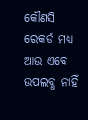କୌଣସି ରେକର୍ଡ ମଧ୍ୟ ଆଉ ଏବେ ଉପଲବ୍ଧ ନାହିଁ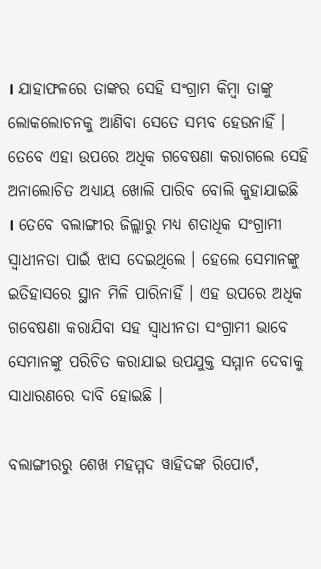। ଯାହାଫଳରେ ତାଙ୍କର ସେହି ସଂଗ୍ରାମ କିମ୍ବା ତାଙ୍କୁ ଲୋକଲୋଚନକୁ ଆଣିବା ସେତେ ସମ୍ଭବ ହେଉନାହିଁ । ତେବେ ଏହା ଉପରେ ଅଧିକ ଗବେଷଣା କରାଗଲେ ସେହି ଅନାଲୋଚିତ ଅଧ୍ୟାୟ ଖୋଲି ପାରିବ ବୋଲି କୁହାଯାଇଛି । ତେବେ ବଲାଙ୍ଗୀର ଜିଲ୍ଲାରୁ ମଧ୍ୟ ଶତାଧିକ ସଂଗ୍ରାମୀ ସ୍ଵାଧୀନତା ପାଇଁ ଝାସ ଦେଇଥିଲେ । ହେଲେ ସେମାନଙ୍କୁ ଇତିହାସରେ ସ୍ଥାନ ମିଳି ପାରିନାହିଁ । ଏହ ଉପରେ ଅଧିକ ଗବେଷଣା କରାଯିବା ସହ ସ୍ବାଧୀନତା ସଂଗ୍ରାମୀ ଭାବେ ସେମାନଙ୍କୁ ପରିଚିତ କରାଯାଇ ଉପଯୁକ୍ତ ସମ୍ମାନ ଦେବାକୁ ସାଧାରଣରେ ଦାବି ହୋଇଛି ।

ବଲାଙ୍ଗୀରରୁ ଶେଖ ମହମ୍ମଦ ୱାହିଦଙ୍କ ରିପୋର୍ଟ,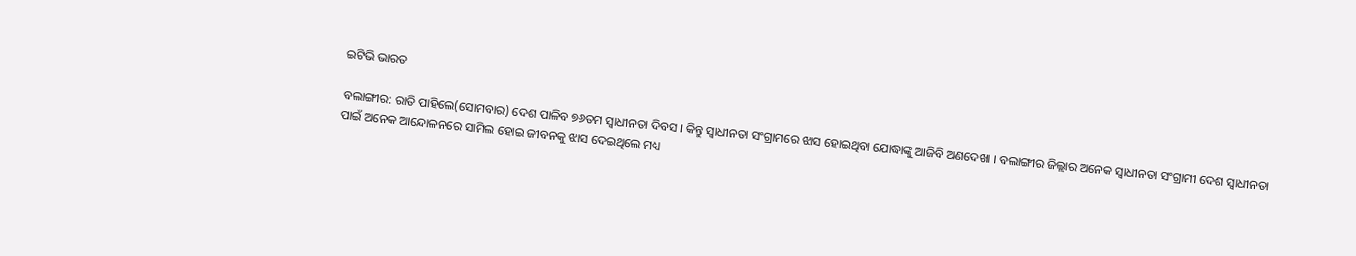ଇଟିଭି ଭାରତ

ବଲାଙ୍ଗୀର: ରାତି ପାହିଲେ(ସୋମବାର) ଦେଶ ପାଳିବ ୭୬ତମ ସ୍ବାଧୀନତା ଦିବସ । କିନ୍ତୁ ସ୍ବାଧୀନତା ସଂଗ୍ରାମରେ ଝାସ ହୋଇଥିବା ଯୋଦ୍ଧାଙ୍କୁ ଆଜିବି ଅଣଦେଖା । ବଲାଙ୍ଗୀର ଜିଲ୍ଲାର ଅନେକ ସ୍ଵାଧୀନତା ସଂଗ୍ରାମୀ ଦେଶ ସ୍ବାଧୀନତା ପାଇଁ ଅନେକ ଆନ୍ଦୋଳନରେ ସାମିଲ ହୋଇ ଜୀବନକୁ ଝାସ ଦେଇଥିଲେ ମଧ୍ୟ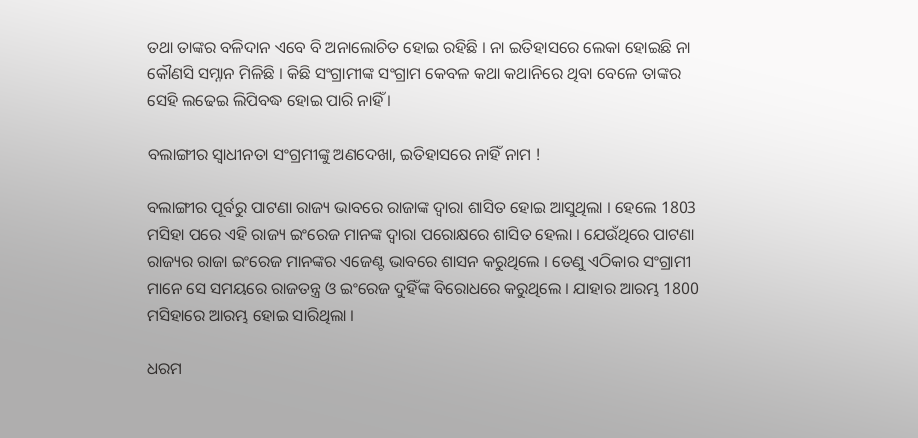ତଥା ତାଙ୍କର ବଳିଦାନ ଏବେ ବି ଅନାଲୋଚିତ ହୋଇ ରହିଛି । ନା ଇତିହାସରେ ଲେକା ହୋଇଛି ନା କୌଣସି ସମ୍ନାନ ମିଳିଛି । କିଛି ସଂଗ୍ରାମୀଙ୍କ ସଂଗ୍ରାମ କେବଳ କଥା କଥାନିରେ ଥିବା ବେଳେ ତାଙ୍କର ସେହି ଲଢେଇ ଲିପିବଦ୍ଧ ହୋଇ ପାରି ନାହିଁ ।

ବଲାଙ୍ଗୀର ସ୍ବାଧୀନତା ସଂଗ୍ରମୀଙ୍କୁ ଅଣଦେଖା, ଇତିହାସରେ ନାହିଁ ନାମ !

ବଲାଙ୍ଗୀର ପୂର୍ବରୁ ପାଟଣା ରାଜ୍ୟ ଭାବରେ ରାଜାଙ୍କ ଦ୍ଵାରା ଶାସିତ ହୋଇ ଆସୁଥିଲା । ହେଲେ 1803 ମସିହା ପରେ ଏହି ରାଜ୍ୟ ଇଂରେଜ ମାନଙ୍କ ଦ୍ବାରା ପରୋକ୍ଷରେ ଶାସିତ ହେଲା । ଯେଉଁଥିରେ ପାଟଣା ରାଜ୍ୟର ରାଜା ଇଂରେଜ ମାନଙ୍କର ଏଜେଣ୍ଟ ଭାବରେ ଶାସନ କରୁଥିଲେ । ତେଣୁ ଏଠିକାର ସଂଗ୍ରାମୀ ମାନେ ସେ ସମୟରେ ରାଜତନ୍ତ୍ର ଓ ଇଂରେଜ ଦୁହିଁଙ୍କ ବିରୋଧରେ କରୁଥିଲେ । ଯାହାର ଆରମ୍ଭ 1800 ମସିହାରେ ଆରମ୍ଭ ହୋଇ ସାରିଥିଲା ।

ଧରମ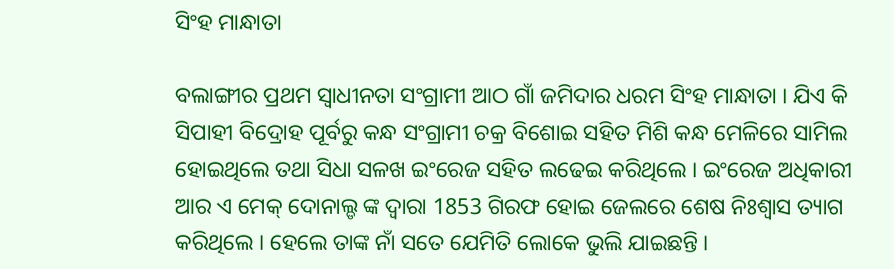ସିଂହ ମାନ୍ଧାତା

ବଲାଙ୍ଗୀର ପ୍ରଥମ ସ୍ଵାଧୀନତା ସଂଗ୍ରାମୀ ଆଠ ଗାଁ ଜମିଦାର ଧରମ ସିଂହ ମାନ୍ଧାତା । ଯିଏ କି ସିପାହୀ ବିଦ୍ରୋହ ପୂର୍ବରୁ କନ୍ଧ ସଂଗ୍ରାମୀ ଚକ୍ର ବିଶୋଇ ସହିତ ମିଶି କନ୍ଧ ମେଳିରେ ସାମିଲ ହୋଇଥିଲେ ତଥା ସିଧା ସଳଖ ଇଂରେଜ ସହିତ ଲଢେଇ କରିଥିଲେ । ଇଂରେଜ ଅଧିକାରୀ ଆର ଏ ମେକ୍ ଦୋନାଲ୍ଡ ଙ୍କ ଦ୍ଵାରା 1853 ଗିରଫ ହୋଇ ଜେଲରେ ଶେଷ ନିଃଶ୍ୱାସ ତ୍ୟାଗ କରିଥିଲେ । ହେଲେ ତାଙ୍କ ନାଁ ସତେ ଯେମିତି ଲୋକେ ଭୁଲି ଯାଇଛନ୍ତି ।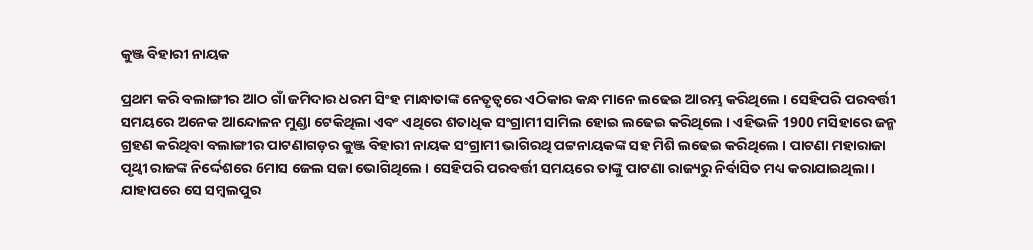କୁଞ୍ଜ ବିହାରୀ ନାୟକ

ପ୍ରଥମ କରି ବଲାଙ୍ଗୀର ଆଠ ଗାଁ ଜମିଦାର ଧରମ ସିଂହ ମାନ୍ଧାତାଙ୍କ ନେତୃତ୍ୱରେ ଏଠିକାର କନ୍ଧ ମାନେ ଲଢେଇ ଆରମ୍ଭ କରିଥିଲେ । ସେହିପରି ପରବର୍ତ୍ତୀ ସମୟରେ ଅନେକ ଆନ୍ଦୋଳନ ମୁଣ୍ଡା ଟେକିଥିଲା ଏବଂ ଏଥିରେ ଶତାଧିକ ସଂଗ୍ରାମୀ ସାମିଲ ହୋଇ ଲଢେଇ କରିଥିଲେ । ଏହିଭଳି 1900 ମସିହାରେ ଜନ୍ମ ଗ୍ରହଣ କରିଥିବା ବଲାଙ୍ଗୀର ପାଟଣାଗଡ଼ର କୁଞ୍ଜ ବିହାରୀ ନାୟକ ସଂଗ୍ରାମୀ ଭାଗିରଥି ପଟ୍ଟନାୟକଙ୍କ ସହ ମିଶି ଲଢେଇ କରିଥିଲେ । ପାଟଣା ମହାରାଜା ପୃଥ୍ବୀ ରାଜଙ୍କ ନିର୍ଦ୍ଦେଶରେ 6ମାସ ଜେଲ ସଜା ଭୋଗିଥିଲେ । ସେହିପରି ପରବର୍ତ୍ତୀ ସମୟରେ ତାଙ୍କୁ ପାଟଣା ରାଜ୍ୟରୁ ନିର୍ବାସିତ ମଧ୍ୟ କରାଯାଇଥିଲା । ଯାହାପରେ ସେ ସମ୍ବଲପୁର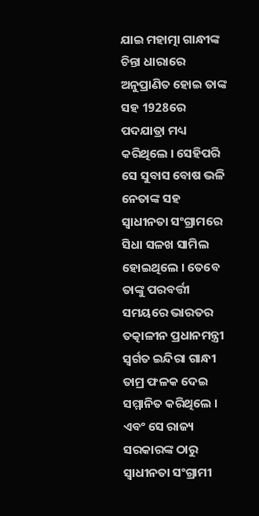ଯାଇ ମହାତ୍ମା ଗାନ୍ଧୀଙ୍କ ଚିନ୍ତା ଧାରାରେ ଅନୁପ୍ରାଣିତ ହୋଇ ତାଙ୍କ ସହ 1928ରେ ପଦଯାତ୍ରା ମଧ୍ୟ କରିଥିଲେ । ସେହିପରି ସେ ସୁବାସ ବୋଷ ଭଳି ନେତାଙ୍କ ସହ ସ୍ଵାଧୀନତା ସଂଗ୍ରାମରେ ସିଧା ସଳଖ ସାମିଲ ହୋଇଥିଲେ । ତେବେ ତାଙ୍କୁ ପରବର୍ତ୍ତୀ ସମୟରେ ଭାରତର ତତ୍କାଳୀନ ପ୍ରଧାନମନ୍ତ୍ରୀ ସ୍ବର୍ଗତ ଇନ୍ଦିରା ଗାନ୍ଧୀ ତାମ୍ର ଫଳକ ଦେଇ ସମ୍ମାନିତ କରିଥିଲେ । ଏବଂ ସେ ରାଜ୍ୟ ସରକାରଙ୍କ ଠାରୁ ସ୍ଵାଧୀନତା ସଂଗ୍ରାମୀ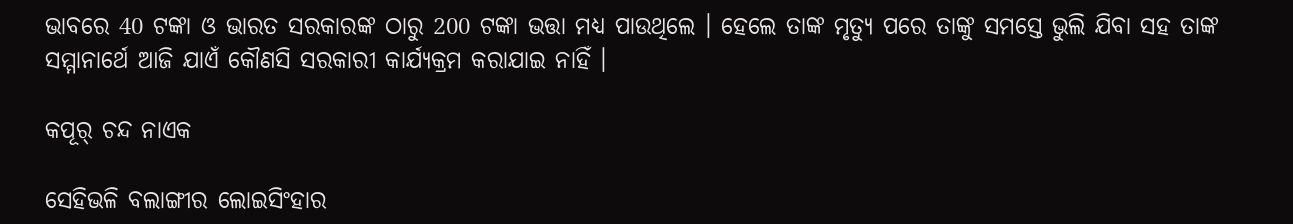ଭାବରେ 40 ଟଙ୍କା ଓ ଭାରତ ସରକାରଙ୍କ ଠାରୁ 200 ଟଙ୍କା ଭତ୍ତା ମଧ୍ୟ ପାଉଥିଲେ । ହେଲେ ତାଙ୍କ ମୃତ୍ୟୁ ପରେ ତାଙ୍କୁ ସମସ୍ତେ ଭୁଲି ଯିବା ସହ ତାଙ୍କ ସମ୍ମାନାର୍ଥେ ଆଜି ଯାଏଁ କୌଣସି ସରକାରୀ କାର୍ଯ୍ୟକ୍ରମ କରାଯାଇ ନାହିଁ ।

କପୂର୍ ଚନ୍ଦ ନାଏକ

ସେହିଭଳି ବଲାଙ୍ଗୀର ଲୋଇସିଂହାର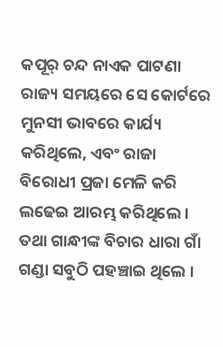କପୂର୍ ଚନ୍ଦ ନାଏକ ପାଟଣା ରାଜ୍ୟ ସମୟରେ ସେ କୋର୍ଟରେ ମୁନସୀ ଭାବରେ କାର୍ଯ୍ୟ କରିଥିଲେ, ଏବଂ ରାଜା ବିରୋଧୀ ପ୍ରଜା ମେଳି କରି ଲଢେଇ ଆରମ୍ଭ କରିଥିଲେ । ତଥା ଗାନ୍ଧୀଙ୍କ ବିଚାର ଧାରା ଗାଁ ଗଣ୍ଡା ସବୁଠି ପହଞ୍ଚାଇ ଥିଲେ ।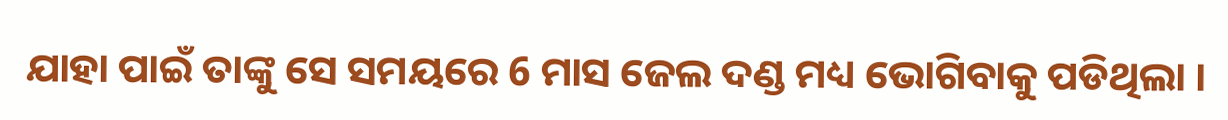ଯାହା ପାଇଁ ତାଙ୍କୁ ସେ ସମୟରେ 6 ମାସ ଜେଲ ଦଣ୍ଡ ମଧ୍ୟ ଭୋଗିବାକୁ ପଡିଥିଲା ।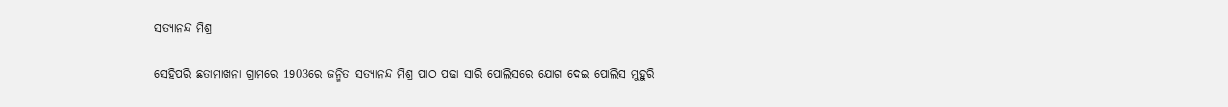ସତ୍ୟାନନ୍ଦ ମିଶ୍ର

ସେହିପରି ଛତାମାଖନା ଗ୍ରାମରେ 1903ରେ ଜନ୍ମିତ ସତ୍ୟାନନ୍ଦ ମିଶ୍ର ପାଠ ପଢା ସାରି ପୋଲିସରେ ଯୋଗ ଦେଇ ପୋଲିସ ମୁହୁରି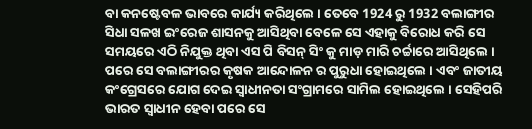ବା କନଷ୍ଟେବଳ ଭାବରେ କାର୍ଯ୍ୟ କରିଥିଲେ । ତେବେ 1924 ରୁ 1932 ବଲାଙ୍ଗୀର ସିଧା ସଳଖ ଇଂରେଜ ଶାସନକୁ ଆସିଥିବା ବେଳେ ସେ ଏହାକୁ ବିରୋଧ କରି ସେ ସମୟରେ ଏଠି ନିଯୁକ୍ତ ଥିବା ଏସ ପି ବିସନ୍ ସିଂ କୁ ମାଡ଼ ମାରି ଚର୍ଚ୍ଚାରେ ଆସିଥିଲେ । ପରେ ସେ ବଲାଙ୍ଗୀରର କୃଷକ ଆନ୍ଦୋଳନ ର ପୁରୁଧା ହୋଇଥିଲେ । ଏବଂ ଜାତୀୟ କଂଗ୍ରେସରେ ଯୋଗ ଦେଇ ସ୍ଵାଧୀନତା ସଂଗ୍ରାମରେ ସାମିଲ ହୋଇଥିଲେ । ସେହିପରି ଭାରତ ସ୍ୱାଧୀନ ହେବା ପରେ ସେ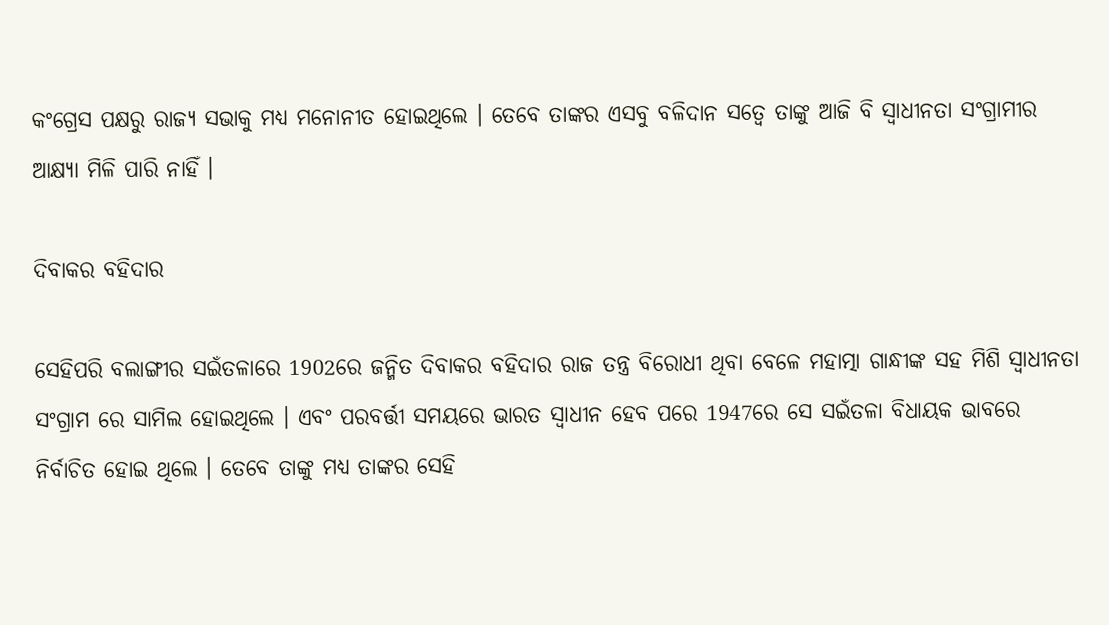କଂଗ୍ରେସ ପକ୍ଷରୁ ରାଜ୍ୟ ସଭାକୁ ମଧ୍ୟ ମନୋନୀତ ହୋଇଥିଲେ । ତେବେ ତାଙ୍କର ଏସବୁ ବଳିଦାନ ସତ୍ବେ ତାଙ୍କୁ ଆଜି ବି ସ୍ଵାଧୀନତା ସଂଗ୍ରାମୀର ଆକ୍ଷ୍ୟା ମିଳି ପାରି ନାହିଁ ।

ଦିବାକର ବହିଦାର

ସେହିପରି ବଲାଙ୍ଗୀର ସଇଁତଳାରେ 1902ରେ ଜନ୍ମିତ ଦିବାକର ବହିଦାର ରାଜ ତନ୍ତ୍ର ବିରୋଧୀ ଥିବା ବେଳେ ମହାତ୍ମା ଗାନ୍ଧୀଙ୍କ ସହ ମିଶି ସ୍ଵାଧୀନତା ସଂଗ୍ରାମ ରେ ସାମିଲ ହୋଇଥିଲେ । ଏବଂ ପରବର୍ତ୍ତୀ ସମୟରେ ଭାରତ ସ୍ଵାଧୀନ ହେବ ପରେ 1947ରେ ସେ ସଇଁତଳା ବିଧାୟକ ଭାବରେ ନିର୍ବାଚିତ ହୋଇ ଥିଲେ । ତେବେ ତାଙ୍କୁ ମଧ୍ୟ ତାଙ୍କର ସେହି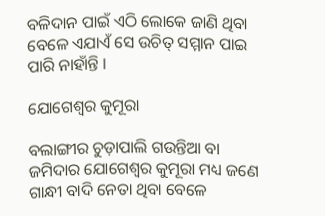ବଳିଦାନ ପାଇଁ ଏଠି ଲୋକେ ଜାଣି ଥିବା ବେଳେ ଏଯାଏଁ ସେ ଉଚିତ୍ ସମ୍ମାନ ପାଇ ପାରି ନାହାଁନ୍ତି ।

ଯୋଗେଶ୍ୱର କୁମୂରା

ବଲାଙ୍ଗୀର ଚୁଡ଼ାପାଲି ଗଉନ୍ତିଆ ବା ଜମିଦାର ଯୋଗେଶ୍ୱର କୁମୂରା ମଧ୍ୟ ଜଣେ ଗାନ୍ଧୀ ବାଦି ନେତା ଥିବା ବେଳେ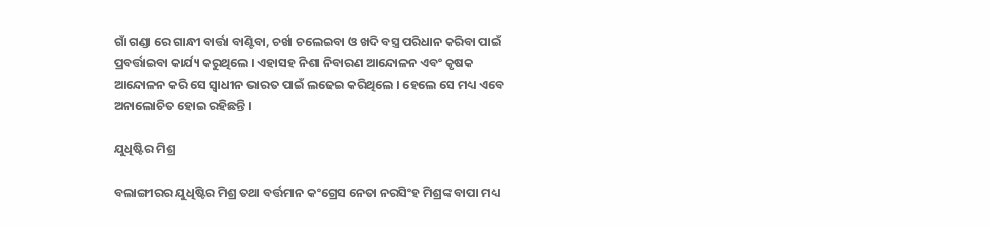ଗାଁ ଗଣ୍ଡା ରେ ଗାନ୍ଧୀ ବାର୍ତ୍ତା ବାଣ୍ଟିବା, ଚର୍ଖା ଚଲେଇବା ଓ ଖଦି ବସ୍ତ୍ର ପରିଧାନ କରିବା ପାଇଁ ପ୍ରବର୍ତ୍ତାଇବା କାର୍ଯ୍ୟ କରୁଥିଲେ । ଏହାସହ ନିଶା ନିବାରଣ ଆନ୍ଦୋଳନ ଏବଂ କୃଷକ ଆନ୍ଦୋଳନ କରି ସେ ସ୍ଵାଧୀନ ଭାରତ ପାଇଁ ଲଢେଇ କରିଥିଲେ । ହେଲେ ସେ ମଧ୍ୟ ଏବେ ଅନାଲୋଚିତ ହୋଇ ରହିଛନ୍ତି ।

ଯୁଧିଷ୍ଟିର ମିଶ୍ର

ବଲାଙ୍ଗୀରର ଯୁଧିଷ୍ଟିର ମିଶ୍ର ତଥା ବର୍ତ୍ତମାନ କଂଗ୍ରେସ ନେତା ନରସିଂହ ମିଶ୍ରଙ୍କ ବାପା ମଧ୍ୟ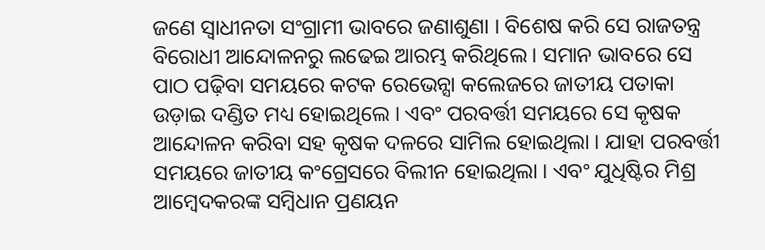ଜଣେ ସ୍ୱାଧୀନତା ସଂଗ୍ରାମୀ ଭାବରେ ଜଣାଶୁଣା । ବିଶେଷ କରି ସେ ରାଜତନ୍ତ୍ର ବିରୋଧୀ ଆନ୍ଦୋଳନରୁ ଲଢେଇ ଆରମ୍ଭ କରିଥିଲେ । ସମାନ ଭାବରେ ସେ ପାଠ ପଢ଼ିବା ସମୟରେ କଟକ ରେଭେନ୍ସା କଲେଜରେ ଜାତୀୟ ପତାକା ଉଡ଼ାଇ ଦଣ୍ଡିତ ମଧ୍ୟ ହୋଇଥିଲେ । ଏବଂ ପରବର୍ତ୍ତୀ ସମୟରେ ସେ କୃଷକ ଆନ୍ଦୋଳନ କରିବା ସହ କୃଷକ ଦଳରେ ସାମିଲ ହୋଇଥିଲା । ଯାହା ପରବର୍ତ୍ତୀ ସମୟରେ ଜାତୀୟ କଂଗ୍ରେସରେ ବିଲୀନ ହୋଇଥିଲା । ଏବଂ ଯୁଧିଷ୍ଟିର ମିଶ୍ର ଆମ୍ବେଦକରଙ୍କ ସମ୍ବିଧାନ ପ୍ରଣୟନ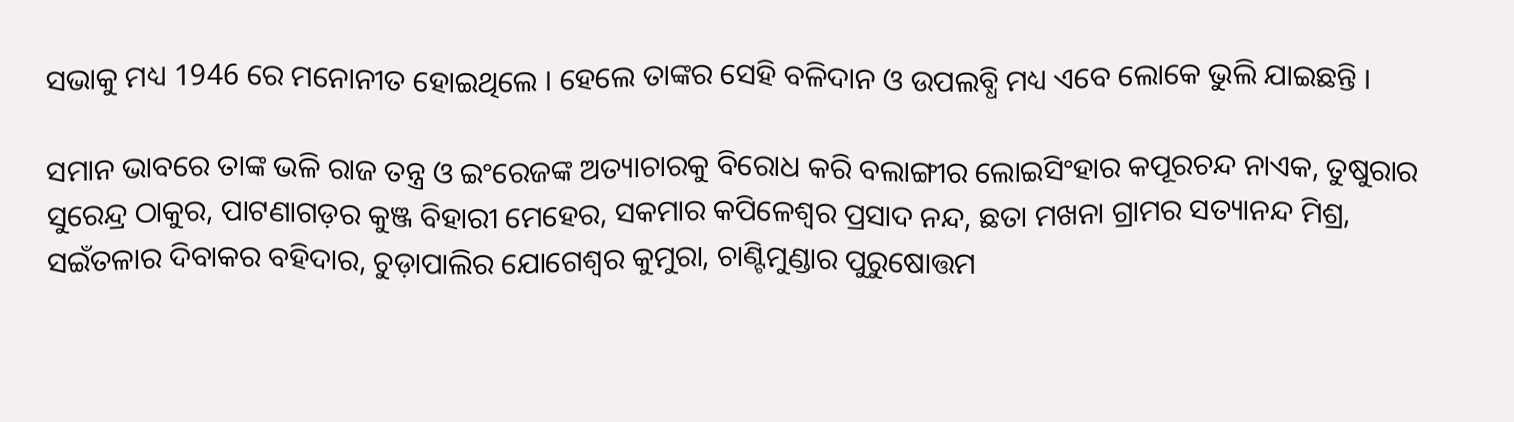ସଭାକୁ ମଧ୍ୟ 1946 ରେ ମନୋନୀତ ହୋଇଥିଲେ । ହେଲେ ତାଙ୍କର ସେହି ବଳିଦାନ ଓ ଉପଲବ୍ଧି ମଧ୍ୟ ଏବେ ଲୋକେ ଭୁଲି ଯାଇଛନ୍ତି ।

ସମାନ ଭାବରେ ତାଙ୍କ ଭଳି ରାଜ ତନ୍ତ୍ର ଓ ଇଂରେଜଙ୍କ ଅତ୍ୟାଚାରକୁ ବିରୋଧ କରି ବଲାଙ୍ଗୀର ଲୋଇସିଂହାର କପୂରଚନ୍ଦ ନାଏକ, ତୁଷୁରାର ସୁରେନ୍ଦ୍ର ଠାକୁର, ପାଟଣାଗଡ଼ର କୁଞ୍ଜ ବିହାରୀ ମେହେର, ସକମାର କପିଳେଶ୍ୱର ପ୍ରସାଦ ନନ୍ଦ, ଛତା ମଖନା ଗ୍ରାମର ସତ୍ୟାନନ୍ଦ ମିଶ୍ର, ସଇଁତଳାର ଦିବାକର ବହିଦାର, ଚୁଡ଼ାପାଲିର ଯୋଗେଶ୍ୱର କୁମୁରା, ଚାଣ୍ଟିମୁଣ୍ଡାର ପୁରୁଷୋତ୍ତମ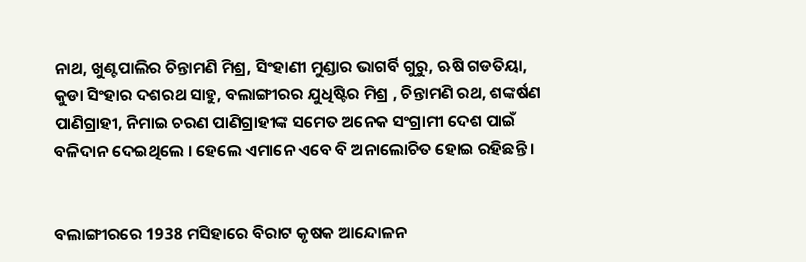ନାଥ, ଖୁଣ୍ଟପାଲିର ଚିନ୍ତାମଣି ମିଶ୍ର, ସିଂହାଣୀ ମୁଣ୍ଡାର ଭାଗର୍ବି ଗୁରୁ, ଋଷି ଗଡତିୟା, କୁଡା ସିଂହାର ଦଶରଥ ସାହୁ, ବଲାଙ୍ଗୀରର ଯୁଧିଷ୍ଟିର ମିଶ୍ର , ଚିନ୍ତାମଣି ରଥ, ଶଙ୍କର୍ଷଣ ପାଣିଗ୍ରାହୀ, ନିମାଇ ଚରଣ ପାଣିଗ୍ରାହୀଙ୍କ ସମେତ ଅନେକ ସଂଗ୍ରାମୀ ଦେଶ ପାଇଁ ବଳିଦାନ ଦେଇଥିଲେ । ହେଲେ ଏମାନେ ଏବେ ବି ଅନାଲୋଚିତ ହୋଇ ରହିଛନ୍ତି ।


ବଲାଙ୍ଗୀରରେ 1938 ମସିହାରେ ବିରାଟ କୃଷକ ଆନ୍ଦୋଳନ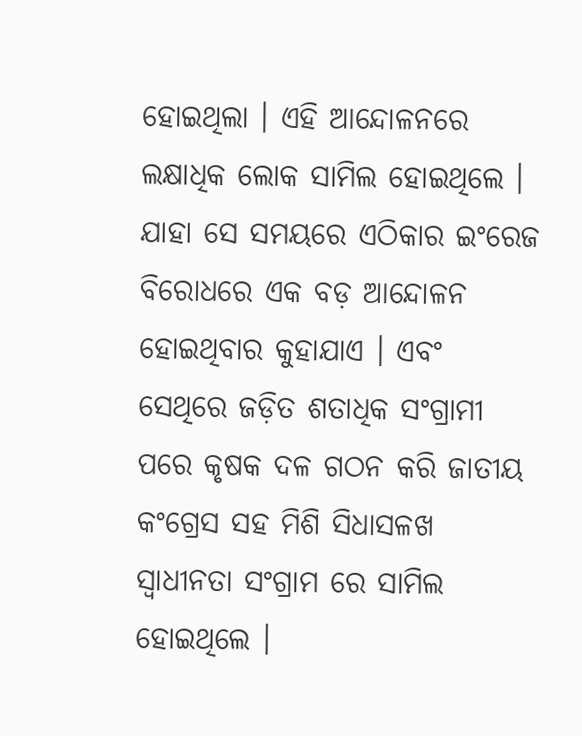ହୋଇଥିଲା । ଏହି ଆନ୍ଦୋଳନରେ ଲକ୍ଷାଧିକ ଲୋକ ସାମିଲ ହୋଇଥିଲେ । ଯାହା ସେ ସମୟରେ ଏଠିକାର ଇଂରେଜ ବିରୋଧରେ ଏକ ବଡ଼ ଆନ୍ଦୋଳନ ହୋଇଥିବାର କୁହାଯାଏ । ଏବଂ ସେଥିରେ ଜଡ଼ିତ ଶତାଧିକ ସଂଗ୍ରାମୀ ପରେ କୃଷକ ଦଳ ଗଠନ କରି ଜାତୀୟ କଂଗ୍ରେସ ସହ ମିଶି ସିଧାସଳଖ ସ୍ଵାଧୀନତା ସଂଗ୍ରାମ ରେ ସାମିଲ ହୋଇଥିଲେ ।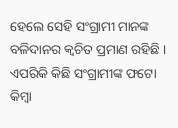ହେଲେ ସେହି ସଂଗ୍ରାମୀ ମାନଙ୍କ ବଳିଦାନର କ୍ଵଚିତ ପ୍ରମାଣ ରହିଛି । ଏପରିକି କିଛି ସଂଗ୍ରାମୀଙ୍କ ଫଟୋ କିମ୍ବା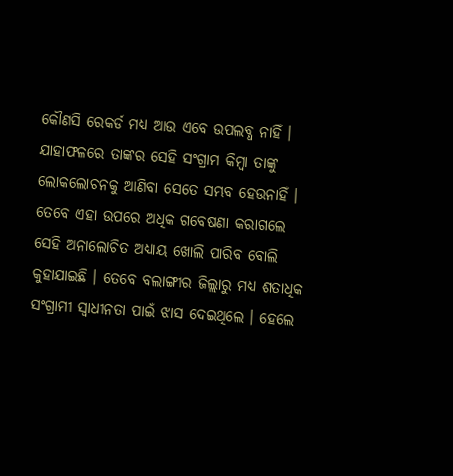କୌଣସି ରେକର୍ଡ ମଧ୍ୟ ଆଉ ଏବେ ଉପଲବ୍ଧ ନାହିଁ । ଯାହାଫଳରେ ତାଙ୍କର ସେହି ସଂଗ୍ରାମ କିମ୍ବା ତାଙ୍କୁ ଲୋକଲୋଚନକୁ ଆଣିବା ସେତେ ସମ୍ଭବ ହେଉନାହିଁ । ତେବେ ଏହା ଉପରେ ଅଧିକ ଗବେଷଣା କରାଗଲେ ସେହି ଅନାଲୋଚିତ ଅଧ୍ୟାୟ ଖୋଲି ପାରିବ ବୋଲି କୁହାଯାଇଛି । ତେବେ ବଲାଙ୍ଗୀର ଜିଲ୍ଲାରୁ ମଧ୍ୟ ଶତାଧିକ ସଂଗ୍ରାମୀ ସ୍ଵାଧୀନତା ପାଇଁ ଝାସ ଦେଇଥିଲେ । ହେଲେ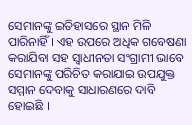ସେମାନଙ୍କୁ ଇତିହାସରେ ସ୍ଥାନ ମିଳି ପାରିନାହିଁ । ଏହ ଉପରେ ଅଧିକ ଗବେଷଣା କରାଯିବା ସହ ସ୍ବାଧୀନତା ସଂଗ୍ରାମୀ ଭାବେ ସେମାନଙ୍କୁ ପରିଚିତ କରାଯାଇ ଉପଯୁକ୍ତ ସମ୍ମାନ ଦେବାକୁ ସାଧାରଣରେ ଦାବି ହୋଇଛି ।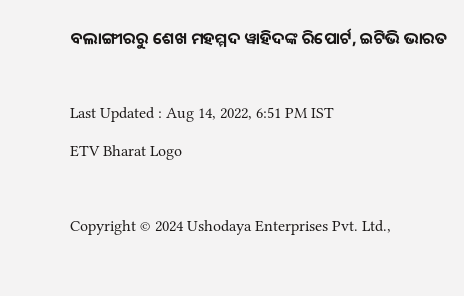ବଲାଙ୍ଗୀରରୁ ଶେଖ ମହମ୍ମଦ ୱାହିଦଙ୍କ ରିପୋର୍ଟ, ଇଟିଭି ଭାରତ

Last Updated : Aug 14, 2022, 6:51 PM IST
ETV Bharat Logo

Copyright © 2024 Ushodaya Enterprises Pvt. Ltd.,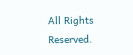All Rights Reserved.